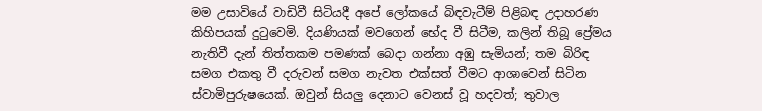මම උසාවියේ වාඩිවී සිටියදී අපේ ලෝකයේ බිඳවැටීම් පිළිබඳ උදාහරණ කිහිපයක් දුටුවෙමි. දියණියක් මවගෙන් භේද වී සිටීම, කලින් තිබූ ප්‍රේමය නැතිවී දැන් තිත්තකම පමණක් බෙදා ගන්නා අඹු සැමියන්; තම බිරිඳ සමග එකතු වී දරුවන් සමග නැවත එක්සත් වීමට ආශාවෙන් සිටින ස්වාමිපුරුෂයෙක්. ඔවුන් සියලු දෙනාට වෙනස් වූ හදවත්; තුවාල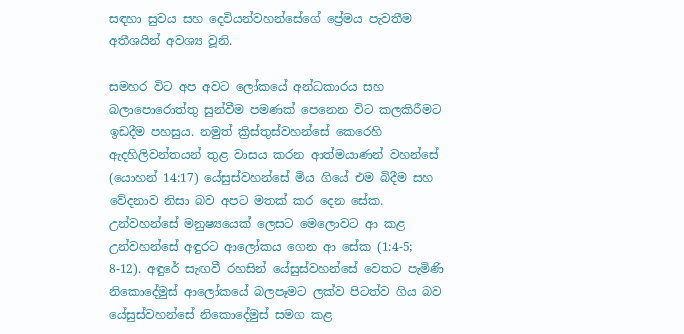සඳහා සුවය සහ දෙවියන්වහන්සේගේ ප්‍රේමය පැවතීම අතීශයින් අවශ්‍ය වූනි.

සමහර විට අප අවට ලෝකයේ අන්ධකාරය සහ බලාපොරොත්තු සුන්වීම පමණක් පෙනෙන විට කලකිරීමට ඉඩදීම පහසුය. නමුත් ක්‍රිස්තුස්වහන්සේ කෙරෙහි ඇදහිලිවන්තයන් තුළ වාසය කරන ආත්මයාණන් වහන්සේ (යොහන් 14:17) යේසුස්වහන්සේ මිය ගියේ එම බිදීම සහ වේදනාව නිසා බව අපට මතක් කර දෙන සේක. උන්වහන්සේ මනුෂ්‍යයෙක් ලෙසට මෙලොවට ආ කළ උන්වහන්සේ අඳුරට ආලෝකය ගෙන ආ සේක (1:4-5; 8-12). අඳුරේ සැඟවී රහසින් යේසුස්වහන්සේ වෙතට පැමිණි නිකොදේමුස් ආලෝකයේ බලපෑමට ලක්ව පිටත්ව ගිය බව යේසුස්වහන්සේ නිකොදේමුස් සමග කළ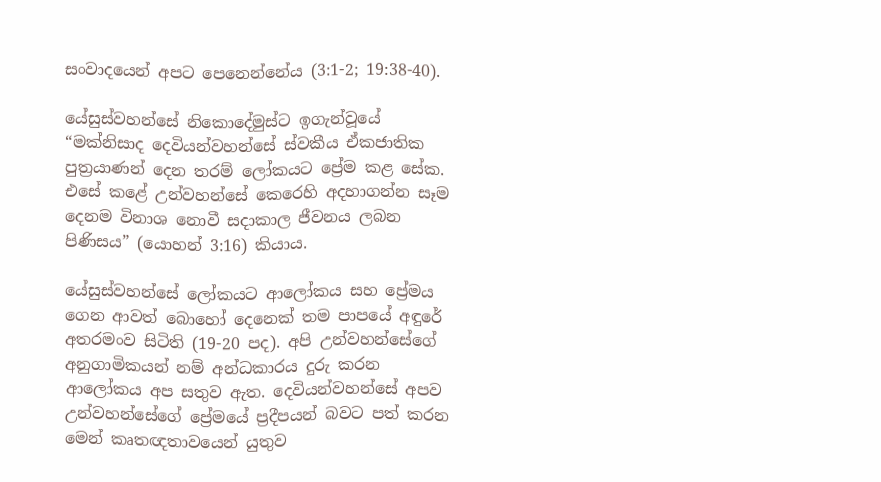සංවාදයෙන් අපට පෙනෙන්නේය (3:1-2; 19:38-40).

යේසුස්වහන්සේ නිකොදේමුස්ට ඉගැන්වූයේ “මක්නිසාද දෙවියන්වහන්සේ ස්වකීය ඒකජාතික පුත්‍රයාණන් දෙන තරම් ලෝකයට ප්‍රේම කළ සේක. එසේ කළේ උන්වහන්සේ කෙරෙහි අදහාගන්න සෑම දෙනම විනාශ නොවී සදාකාල ජීවනය ලබන පිණිසය” (යොහන් 3:16) කියාය.

යේසුස්වහන්සේ ලෝකයට ආලෝකය සහ ප්‍රේමය ගෙන ආවත් බොහෝ දෙනෙක් තම පාපයේ අඳුරේ අතරමංව සිටිති (19-20 පද). අපි උන්වහන්සේගේ අනුගාමිකයන් නම් අන්ධකාරය දුරු කරන ආලෝකය අප සතුව ඇත. දෙවියන්වහන්සේ අපව උන්වහන්සේගේ ප්‍රේමයේ ප්‍රදීපයන් බවට පත් කරන මෙන් කෘතඥතාවයෙන් යුතුව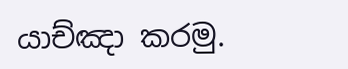යාච්ඤා කරමු.